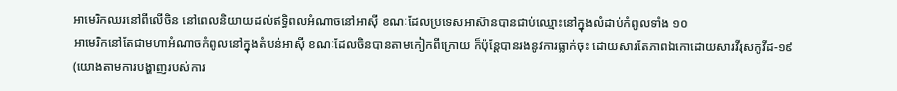អាមេរិកឈរនៅពីលើចិន នៅពេលនិយាយដល់ឥទ្ធិពលអំណាចនៅអាស៊ី ខណៈដែលប្រទេសអាស៊ានបានជាប់ឈ្មោះនៅក្នុងលំដាប់កំពូលទាំង ១០
អាមេរិកនៅតែជាមហាអំណាចកំពូលនៅក្នុងតំបន់អាស៊ី ខណៈដែលចិនបានតាមកៀកពីក្រោយ ក៏ប៉ុន្តែបានរងនូវការធ្លាក់ចុះ ដោយសារតែភាពឯកោដោយសារវីរុសកូវីដ-១៩ (យោងតាមការបង្ហាញរបស់ការ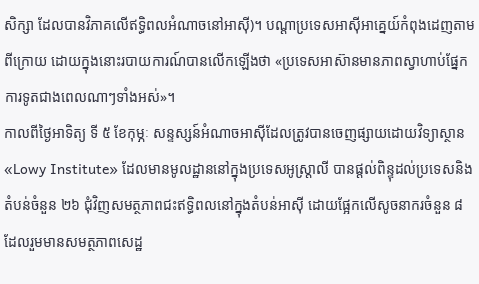សិក្សា ដែលបានវិភាគលើឥទ្ធិពលអំណាចនៅអាស៊ី)។ បណ្តាប្រទេសអាស៊ីអាគ្នេយ៍កំពុងដេញតាមពីក្រោយ ដោយក្នុងនោះរបាយការណ៍បានលើកឡើងថា «ប្រទេសអាស៊ានមានភាពស្វាហាប់ផ្នែកការទូតជាងពេលណាៗទាំងអស់»។
កាលពីថ្ងៃអាទិត្យ ទី ៥ ខែកុម្ភៈ សន្ទស្សន៍អំណាចអាស៊ីដែលត្រូវបានចេញផ្សាយដោយវិទ្យាស្ថាន «Lowy Institute» ដែលមានមូលដ្ឋាននៅក្នុងប្រទេសអូស្ត្រាលី បានផ្តល់ពិន្ទុដល់ប្រទេសនិងតំបន់ចំនួន ២៦ ជុំវិញសមត្ថភាពជះឥទ្ធិពលនៅក្នុងតំបន់អាស៊ី ដោយផ្អែកលើសូចនាករចំនួន ៨ ដែលរួមមានសមត្ថភាពសេដ្ឋ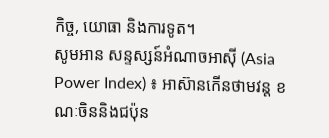កិច្ច, យោធា និងការទូត។
សូមអាន សន្ទស្សន៍អំណាចអាស៊ី (Asia Power Index) ៖ អាស៊ានកើនថាមវន្ត ខណៈចិននិងជប៉ុន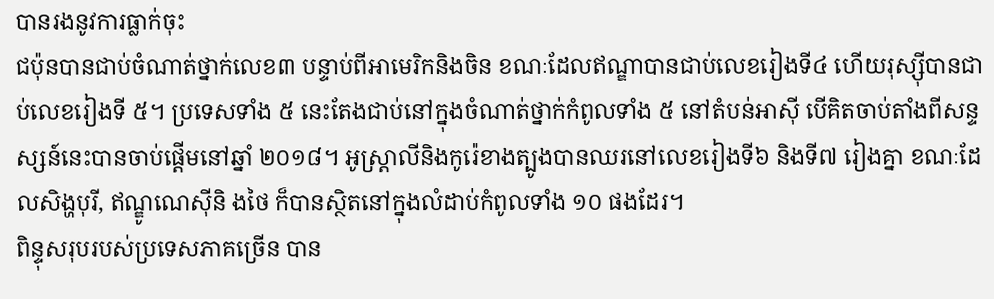បានរងនូវការធ្លាក់ចុះ
ជប៉ុនបានជាប់ចំណាត់ថ្នាក់លេខ៣ បន្ទាប់ពីអាមេរិកនិងចិន ខណៈដែលឥណ្ឌាបានជាប់លេខរៀងទី៤ ហើយរុស្ស៊ីបានជាប់លេខរៀងទី ៥។ ប្រទេសទាំង ៥ នេះតែងជាប់នៅក្នុងចំណាត់ថ្នាក់កំពូលទាំង ៥ នៅតំបន់អាស៊ី បើគិតចាប់តាំងពីសន្ទស្សន៍នេះបានចាប់ផ្តើមនៅឆ្នាំ ២០១៨។ អូស្ត្រាលីនិងកូរ៉េខាងត្បូងបានឈរនៅលេខរៀងទី៦ និងទី៧ រៀងគ្នា ខណៈដែលសិង្ហបុរី, ឥណ្ឌូណេស៊ីនិ ងថៃ ក៏បានស្ថិតនៅក្នុងលំដាប់កំពូលទាំង ១០ ផងដែរ។
ពិន្ទុសរុបរបស់ប្រទេសភាគច្រើន បាន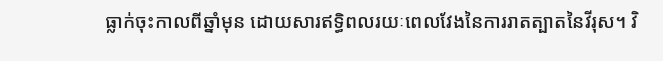ធ្លាក់ចុះកាលពីឆ្នាំមុន ដោយសារឥទ្ធិពលរយៈពេលវែងនៃការរាតត្បាតនៃវីរុស។ វិ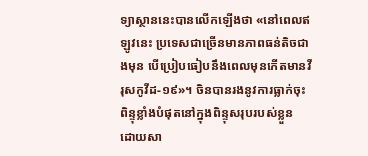ទ្យាស្ថាននេះបានលើកឡើងថា «នៅពេលឥឡូវនេះ ប្រទេសជាច្រើនមានភាពធន់តិចជាងមុន បើប្រៀបធៀបនឹងពេលមុនកើតមានវីរុសកូវីដ-១៩»។ ចិនបានរងនូវការធ្លាក់ចុះពិន្ទុខ្លាំងបំផុតនៅក្នុងពិន្ទុសរុបរបស់ខ្លួន ដោយសា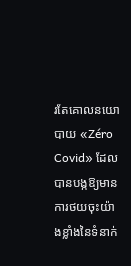រតែគោលនយោបាយ «Zéro Covid» ដែលបានបង្កឱ្យមានការថយចុះយ៉ាងខ្លាំងនៃទំនាក់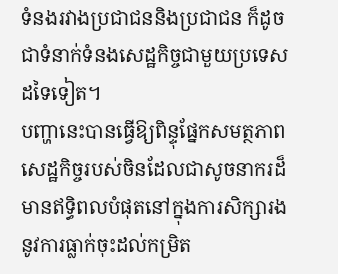ទំនងរវាងប្រជាជននិងប្រជាជន ក៏ដូចជាទំនាក់ទំនងសេដ្ឋកិច្ចជាមួយប្រទេសដទៃទៀត។
បញ្ហានេះបានធ្វើឱ្យពិន្ទុផ្នែកសមត្ថភាពសេដ្ឋកិច្ចរបស់ចិនដែលជាសូចនាករដ៏មានឥទ្ធិពលបំផុតនៅក្នុងការសិក្សារងនូវការធ្លាក់ចុះដល់កម្រិត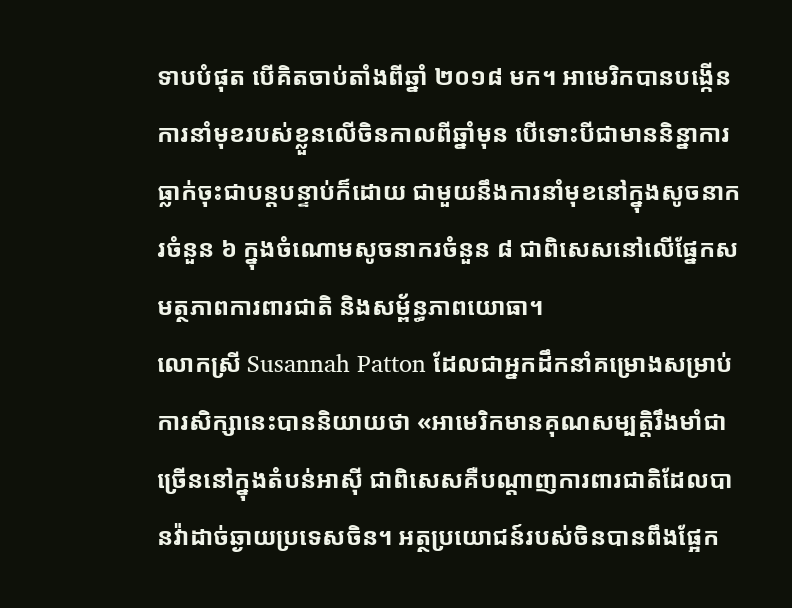ទាបបំផុត បើគិតចាប់តាំងពីឆ្នាំ ២០១៨ មក។ អាមេរិកបានបង្កើនការនាំមុខរបស់ខ្លួនលើចិនកាលពីឆ្នាំមុន បើទោះបីជាមាននិន្នាការធ្លាក់ចុះជាបន្តបន្ទាប់ក៏ដោយ ជាមួយនឹងការនាំមុខនៅក្នុងសូចនាករចំនួន ៦ ក្នុងចំណោមសូចនាករចំនួន ៨ ជាពិសេសនៅលើផ្នែកសមត្ថភាពការពារជាតិ និងសម្ព័ន្ធភាពយោធា។
លោកស្រី Susannah Patton ដែលជាអ្នកដឹកនាំគម្រោងសម្រាប់ការសិក្សានេះបាននិយាយថា «អាមេរិកមានគុណសម្បត្តិរឹងមាំជាច្រើននៅក្នុងតំបន់អាស៊ី ជាពិសេសគឺបណ្តាញការពារជាតិដែលបានវ៉ាដាច់ឆ្ងាយប្រទេសចិន។ អត្ថប្រយោជន៍របស់ចិនបានពឹងផ្អែក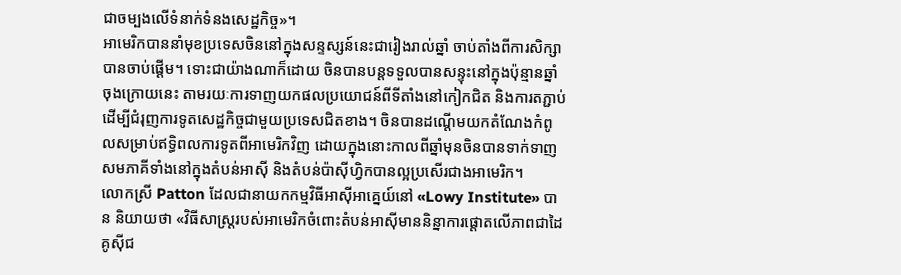ជាចម្បងលើទំនាក់ទំនងសេដ្ឋកិច្ច»។
អាមេរិកបាននាំមុខប្រទេសចិននៅក្នុងសន្ទស្សន៍នេះជារៀងរាល់ឆ្នាំ ចាប់តាំងពីការសិក្សាបានចាប់ផ្តើម។ ទោះជាយ៉ាងណាក៏ដោយ ចិនបានបន្តទទួលបានសន្ទុះនៅក្នុងប៉ុន្មានឆ្នាំចុងក្រោយនេះ តាមរយៈការទាញយកផលប្រយោជន៍ពីទីតាំងនៅកៀកជិត និងការតភ្ជាប់ដើម្បីជំរុញការទូតសេដ្ឋកិច្ចជាមួយប្រទេសជិតខាង។ ចិនបានដណ្តើមយកតំណែងកំពូលសម្រាប់ឥទ្ធិពលការទូតពីអាមេរិកវិញ ដោយក្នុងនោះកាលពីឆ្នាំមុនចិនបានទាក់ទាញសមភាគីទាំងនៅក្នុងតំបន់អាស៊ី និងតំបន់ប៉ាស៊ីហ្វិកបានល្អប្រសើរជាងអាមេរិក។
លោកស្រី Patton ដែលជានាយកកម្មវិធីអាស៊ីអាគ្នេយ៍នៅ «Lowy Institute» បាន និយាយថា «វិធីសាស្រ្តរបស់អាមេរិកចំពោះតំបន់អាស៊ីមាននិន្នាការផ្តោតលើភាពជាដៃគូស៊ីជ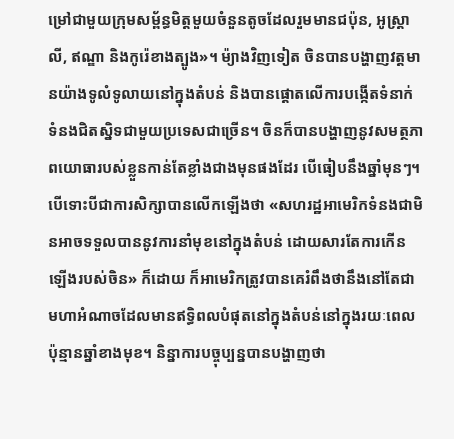ម្រៅជាមួយក្រុមសម្ព័ន្ធមិត្តមួយចំនួនតូចដែលរួមមានជប៉ុន, អូស្ត្រាលី, ឥណ្ឌា និងកូរ៉េខាងត្បូង»។ ម៉្យាងវិញទៀត ចិនបានបង្ហាញវត្តមានយ៉ាងទូលំទូលាយនៅក្នុងតំបន់ និងបានផ្តោតលើការបង្កើតទំនាក់ ទំនងជិតស្និទជាមួយប្រទេសជាច្រើន។ ចិនក៏បានបង្ហាញនូវសមត្ថភាពយោធារបស់ខ្លួនកាន់តែខ្លាំងជាងមុនផងដែរ បើធៀបនឹងឆ្នាំមុនៗ។
បើទោះបីជាការសិក្សាបានលើកឡើងថា «សហរដ្ឋអាមេរិកទំនងជាមិនអាចទទួលបាននូវការនាំមុខនៅក្នុងតំបន់ ដោយសារតែការកើនឡើងរបស់ចិន» ក៏ដោយ ក៏អាមេរិកត្រូវបានគេរំពឹងថានឹងនៅតែជាមហាអំណាចដែលមានឥទ្ធិពលបំផុតនៅក្នុងតំបន់នៅក្នុងរយៈពេលប៉ុន្មានឆ្នាំខាងមុខ។ និន្នាការបច្ចុប្បន្នបានបង្ហាញថា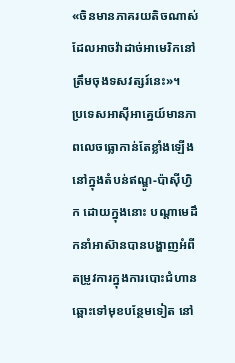«ចិនមានភាគរយតិចណាស់ដែលអាចវ៉ាដាច់អាមេរិកនៅត្រឹមចុងទសវត្សរ៍នេះ»។
ប្រទេសអាស៊ីអាគ្នេយ៍មានភាពលេចធ្លោកាន់តែខ្លាំងឡើងនៅក្នុងតំបន់ឥណ្ឌូ-ប៉ាស៊ីហ្វិក ដោយក្នុងនោះ បណ្តាមេដឹកនាំអាស៊ានបានបង្ហាញអំពីតម្រូវការក្នុងការបោះជំហានឆ្ពោះទៅមុខបន្ថែមទៀត នៅ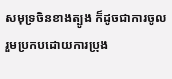សមុទ្រចិនខាងត្បូង ក៏ដូចជាការចូលរួមប្រកបដោយការប្រុង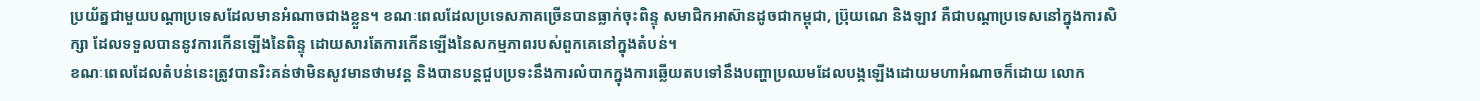ប្រយ័ត្នជាមួយបណ្តាប្រទេសដែលមានអំណាចជាងខ្លួន។ ខណៈពេលដែលប្រទេសភាគច្រើនបានធ្លាក់ចុះពិន្ទុ សមាជិកអាស៊ានដូចជាកម្ពុជា, ប្រ៊ុយណេ និងឡាវ គឺជាបណ្តាប្រទេសនៅក្នុងការសិក្សា ដែលទទួលបាននូវការកើនឡើងនៃពិន្ទុ ដោយសារតែការកើនឡើងនៃសកម្មភាពរបស់ពួកគេនៅក្នុងតំបន់។
ខណៈពេលដែលតំបន់នេះត្រូវបានរិះគន់ថាមិនសូវមានថាមវន្ត និងបានបន្តជួបប្រទះនឹងការលំបាកក្នុងការឆ្លើយតបទៅនឹងបញ្ហាប្រឈមដែលបង្កឡើងដោយមហាអំណាចក៏ដោយ លោក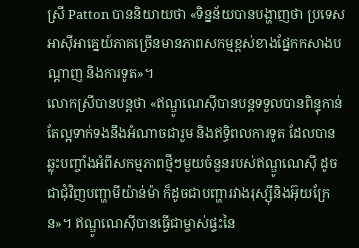ស្រី Patton បាននិយាយថា «ទិន្នន័យបានបង្ហាញថា ប្រទេសអាស៊ីអាគ្នេយ៍ភាគច្រើនមានភាពសកម្មខ្ពស់ខាងផ្នែកកសាងបណ្តាញ និងការទូត»។
លោកស្រីបានបន្តថា «ឥណ្ឌូណេស៊ីបានបន្តទទួលបានពិន្ទុកាន់តែល្អទាក់ទងនឹងអំណាចជារួម និងឥទ្ធិពលការទូត ដែលបានឆ្លុះបញ្ចាំងអំពីសកម្មភាពថ្មីៗមួយចំនួនរបស់ឥណ្ឌូណេស៊ី ដូចជាជុំវិញបញ្ហាមីយ៉ាន់ម៉ា ក៏ដូចជាបញ្ហារវាងរុស្ស៊ីនិងអ៊ុយក្រែន»។ ឥណ្ឌូណេស៊ីបានធ្វើជាម្ចាស់ផ្ទះនៃ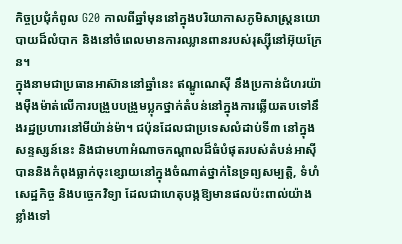កិច្ចប្រជុំកំពូល G20 កាលពីឆ្នាំមុននៅក្នុងបរិយាកាសភូមិសាស្ត្រនយោបាយដ៏លំបាក និងនៅចំពេលមានការឈ្លានពានរបស់រុស្ស៊ីនៅអ៊ុយក្រែន។
ក្នុងនាមជាប្រធានអាស៊ាននៅឆ្នាំនេះ ឥណ្ឌូណេស៊ី នឹងប្រកាន់ជំហរយ៉ាងម៉ឺងម៉ាត់លើការបង្រួបបង្រួមប្លុកថ្នាក់តំបន់នៅក្នុងការឆ្លើយតបទៅនឹងរដ្ឋប្រហារនៅមីយ៉ាន់ម៉ា។ ជប៉ុនដែលជាប្រទេសលំដាប់ទី៣ នៅក្នុងសន្ទស្សន៍នេះ និងជាមហាអំណាចកណ្តាលដ៏ធំបំផុតរបស់តំបន់អាស៊ី បាននិងកំពុងធ្លាក់ចុះខ្សោយនៅក្នុងចំណាត់ថ្នាក់នៃទ្រព្យសម្បត្តិ, ទំហំសេដ្ឋកិច្ច និងបច្ចេកវិទ្យា ដែលជាហេតុបង្កឱ្យមានផលប៉ះពាល់យ៉ាងខ្លាំងទៅ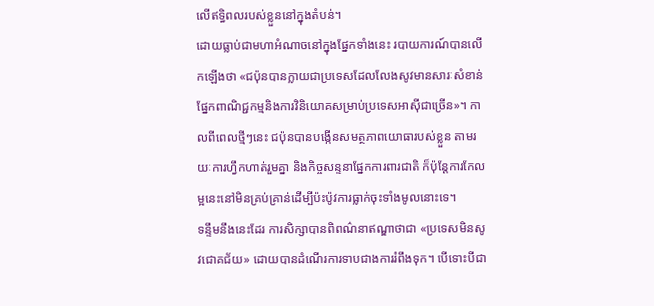លើឥទ្ធិពលរបស់ខ្លួននៅក្នុងតំបន់។
ដោយធ្លាប់ជាមហាអំណាចនៅក្នុងផ្នែកទាំងនេះ របាយការណ៍បានលើកឡើងថា «ជប៉ុនបានក្លាយជាប្រទេសដែលលែងសូវមានសារៈសំខាន់ផ្នែកពាណិជ្ជកម្មនិងការវិនិយោគសម្រាប់ប្រទេសអាស៊ីជាច្រើន»។ កាលពីពេលថ្មីៗនេះ ជប៉ុនបានបង្កើនសមត្ថភាពយោធារបស់ខ្លួន តាមរយៈការហ្វឹកហាត់រួមគ្នា និងកិច្ចសន្ទនាផ្នែកការពារជាតិ ក៏ប៉ុន្តែការកែលម្អនេះនៅមិនគ្រប់គ្រាន់ដើម្បីប៉ះប៉ូវការធ្លាក់ចុះទាំងមូលនោះទេ។
ទន្ទឹមនឹងនេះដែរ ការសិក្សាបានពិពណ៌នាឥណ្ឌាថាជា «ប្រទេសមិនសូវជោគជ័យ» ដោយបានដំណើរការទាបជាងការរំពឹងទុក។ បើទោះបីជា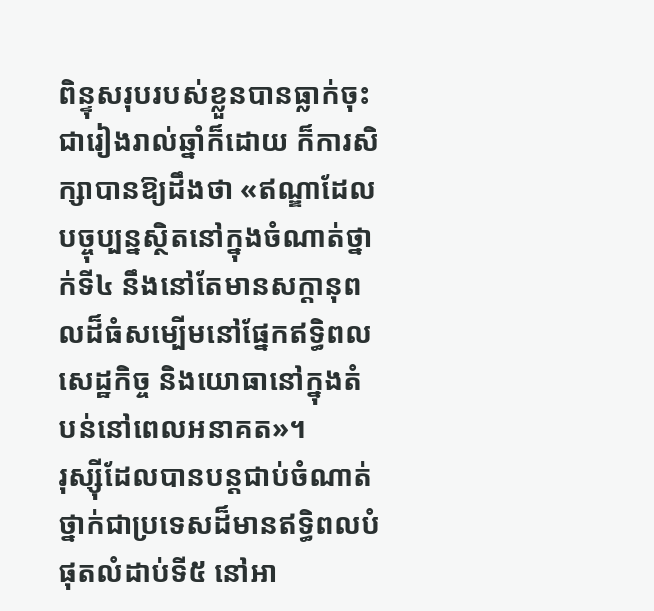ពិន្ទុសរុបរបស់ខ្លួនបានធ្លាក់ចុះជារៀងរាល់ឆ្នាំក៏ដោយ ក៏ការសិក្សាបានឱ្យដឹងថា «ឥណ្ឌាដែលបច្ចុប្បន្នស្ថិតនៅក្នុងចំណាត់ថ្នាក់ទី៤ នឹងនៅតែមានសក្តានុពលដ៏ធំសម្បើមនៅផ្នែកឥទ្ធិពលសេដ្ឋកិច្ច និងយោធានៅក្នុងតំបន់នៅពេលអនាគត»។
រុស្ស៊ីដែលបានបន្តជាប់ចំណាត់ថ្នាក់ជាប្រទេសដ៏មានឥទ្ធិពលបំផុតលំដាប់ទី៥ នៅអា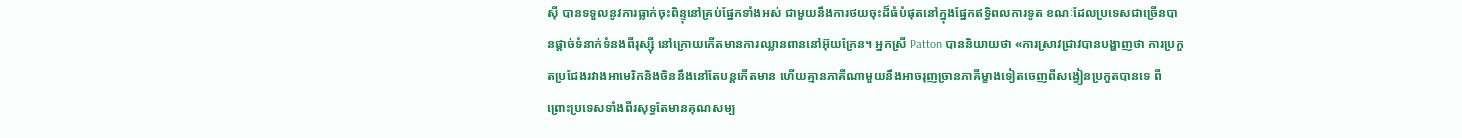ស៊ី បានទទួលនូវការធ្លាក់ចុះពិន្ទុនៅគ្រប់ផ្នែកទាំងអស់ ជាមួយនឹងការថយចុះដ៏ធំបំផុតនៅក្នុងផ្នែកឥទ្ធិពលការទូត ខណៈដែលប្រទេសជាច្រើនបានផ្តាច់ទំនាក់ទំនងពីរុស្ស៊ី នៅក្រោយកើតមានការឈ្លានពាននៅអ៊ុយក្រែន។ អ្នកស្រី Patton បាននិយាយថា «ការស្រាវជ្រាវបានបង្ហាញថា ការប្រកួតប្រជែងរវាងអាមេរិកនិងចិននឹងនៅតែបន្តកើតមាន ហើយគ្មានភាគីណាមួយនឹងអាចរុញច្រានភាគីម្ខាងទៀតចេញពីសង្វៀនប្រកួតបានទេ ពីព្រោះប្រទេសទាំងពីរសុទ្ធតែមានគុណសម្ប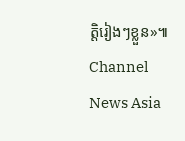ត្តិរៀងៗខ្លួន»៕
Channel News Asia